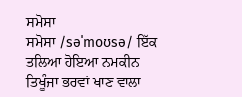ਸਮੋਸਾ
ਸਮੋਸਾ /səˈmoʊsə/ ਇੱਕ ਤਲਿਆ ਹੋਇਆ ਨਮਕੀਨ ਤਿਖੂੰਜਾ ਭਰਵਾਂ ਖਾਣ ਵਾਲਾ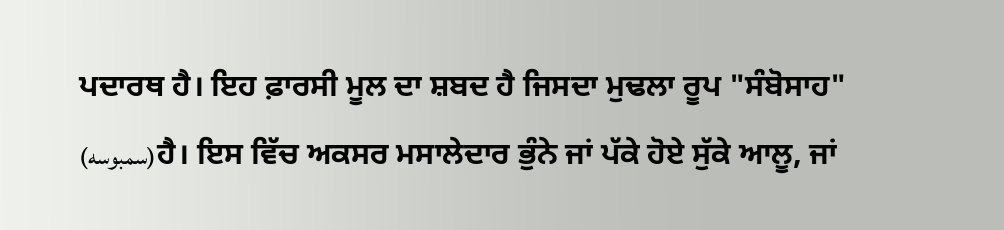ਪਦਾਰਥ ਹੈ। ਇਹ ਫ਼ਾਰਸੀ ਮੂਲ ਦਾ ਸ਼ਬਦ ਹੈ ਜਿਸਦਾ ਮੁਢਲਾ ਰੂਪ "ਸੰਬੋਸਾਹ" (سمبوسه)ਹੈ। ਇਸ ਵਿੱਚ ਅਕਸਰ ਮਸਾਲੇਦਾਰ ਭੁੰਨੇ ਜਾਂ ਪੱਕੇ ਹੋਏ ਸੁੱਕੇ ਆਲੂ, ਜਾਂ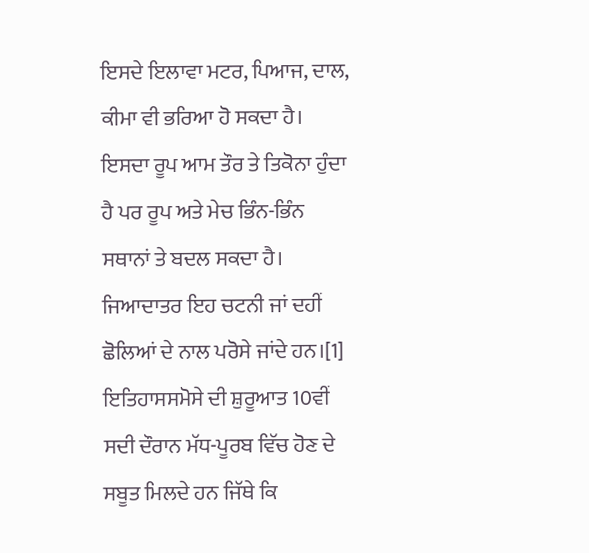ਇਸਦੇ ਇਲਾਵਾ ਮਟਰ, ਪਿਆਜ, ਦਾਲ, ਕੀਮਾ ਵੀ ਭਰਿਆ ਹੋ ਸਕਦਾ ਹੈ। ਇਸਦਾ ਰੂਪ ਆਮ ਤੌਰ ਤੇ ਤਿਕੋਨਾ ਹੁੰਦਾ ਹੈ ਪਰ ਰੂਪ ਅਤੇ ਮੇਚ ਭਿੰਨ-ਭਿੰਨ ਸਥਾਨਾਂ ਤੇ ਬਦਲ ਸਕਦਾ ਹੈ। ਜਿਆਦਾਤਰ ਇਹ ਚਟਨੀ ਜਾਂ ਦਹੀਂ ਛੋਲਿਆਂ ਦੇ ਨਾਲ ਪਰੋਸੇ ਜਾਂਦੇ ਹਨ।[1] ਇਤਿਹਾਸਸਮੋਸੇ ਦੀ ਸ਼ੁਰੂਆਤ 10ਵੀਂ ਸਦੀ ਦੌਰਾਨ ਮੱਧ-ਪੂਰਬ ਵਿੱਚ ਹੋਣ ਦੇ ਸਬੂਤ ਮਿਲਦੇ ਹਨ ਜਿੱਥੇ ਕਿ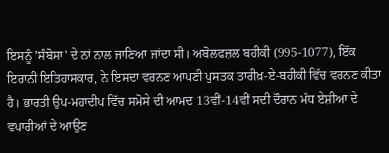ਇਸਨੂੰ 'ਸੰਬੋਸਾ' ਦੇ ਨਾਂ ਨਾਲ ਜਾਣਿਆ ਜਾਂਦਾ ਸੀ। ਅਬੋਲਫਜ਼ਲ ਬਹੀਕੀ (995-1077), ਇੱਕ ਇਰਾਨੀ ਇਤਿਹਾਸਕਾਰ, ਨੇ ਇਸਦਾ ਵਰਨਣ ਆਪਣੀ ਪੁਸਤਕ ਤਾਰੀਖ਼-ਏ-ਬਹੀਕੀ ਵਿੱਚ ਵਰਨਣ ਕੀਤਾ ਹੈ। ਭਾਰਤੀ ਉਪ-ਮਹਾਦੀਪ ਵਿੱਚ ਸਮੋਸੇ ਦੀ ਆਮਦ 13ਵੀਂ-14ਵੀਂ ਸਦੀ ਦੌਰਾਨ ਮੱਧ ਏਸ਼ੀਆ ਦੇ ਵਪਾਰੀਆਂ ਦੇ ਆਉਣ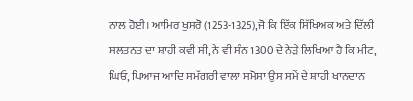ਨਾਲ ਹੋਈ। ਆਮਿਰ ਖੁਸਰੋ (1253-1325),ਜੋ ਕਿ ਇੱਕ ਸਿੱਖਿਅਕ ਅਤੇ ਦਿੱਲੀ ਸਲਤਨਤ ਦਾ ਸ਼ਾਹੀ ਕਵੀ ਸੀ, ਨੇ ਵੀ ਸੰਨ 1300 ਦੇ ਨੇੜੇ ਲਿਖਿਆ ਹੈ ਕਿ ਮੀਟ, ਘਿਓ, ਪਿਆਜ ਆਦਿ ਸਮੱਗਰੀ ਵਾਲਾ ਸਮੋਸਾ ਉਸ ਸਮੇਂ ਦੇ ਸ਼ਾਹੀ ਖਾਨਦਾਨ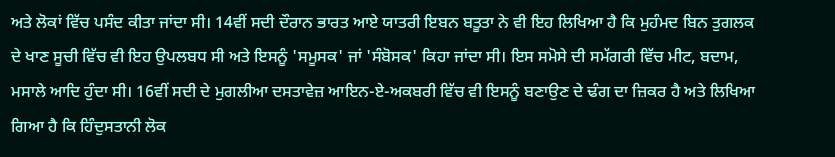ਅਤੇ ਲੋਕਾਂ ਵਿੱਚ ਪਸੰਦ ਕੀਤਾ ਜਾਂਦਾ ਸੀ। 14ਵੀਂ ਸਦੀ ਦੌਰਾਨ ਭਾਰਤ ਆਏ ਯਾਤਰੀ ਇਬਨ ਬਤੂਤਾ ਨੇ ਵੀ ਇਹ ਲਿਖਿਆ ਹੈ ਕਿ ਮੁਹੰਮਦ ਬਿਨ ਤੁਗਲਕ ਦੇ ਖਾਣ ਸੂਚੀ ਵਿੱਚ ਵੀ ਇਹ ਉਪਲਬਧ ਸੀ ਅਤੇ ਇਸਨੂੰ 'ਸਮੂਸਕ' ਜਾਂ 'ਸੰਬੋਸਕ' ਕਿਹਾ ਜਾਂਦਾ ਸੀ। ਇਸ ਸਮੋਸੇ ਦੀ ਸਮੱਗਰੀ ਵਿੱਚ ਮੀਟ, ਬਦਾਮ, ਮਸਾਲੇ ਆਦਿ ਹੁੰਦਾ ਸੀ। 16ਵੀਂ ਸਦੀ ਦੇ ਮੁਗਲੀਆ ਦਸਤਾਵੇਜ਼ ਆਇਨ-ਏ-ਅਕਬਰੀ ਵਿੱਚ ਵੀ ਇਸਨੂੰ ਬਣਾਉਣ ਦੇ ਢੰਗ ਦਾ ਜ਼ਿਕਰ ਹੈ ਅਤੇ ਲਿਖਿਆ ਗਿਆ ਹੈ ਕਿ ਹਿੰਦੁਸਤਾਨੀ ਲੋਕ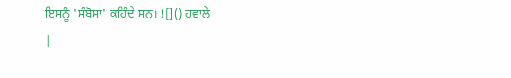ਇਸਨੂੰ 'ਸੰਬੋਸਾ' ਕਹਿੰਦੇ ਸਨ। ![]() ਹਵਾਲੇ
|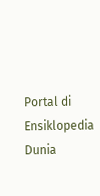Portal di Ensiklopedia Dunia